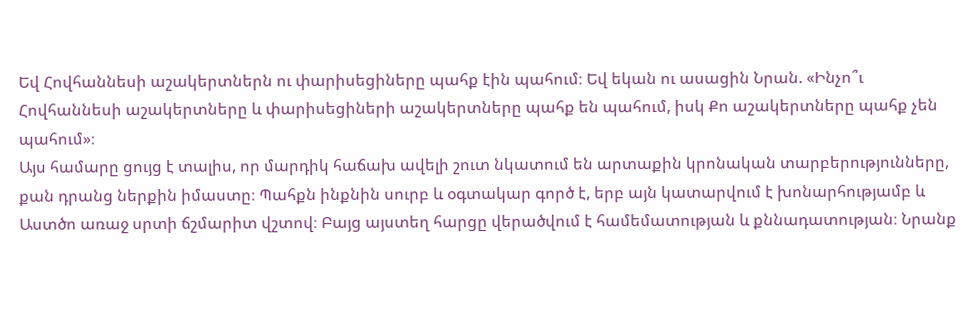Եվ Հովհաննեսի աշակերտներն ու փարիսեցիները պահք էին պահում։ Եվ եկան ու ասացին Նրան. «Ինչո՞ւ Հովհաննեսի աշակերտները և փարիսեցիների աշակերտները պահք են պահում, իսկ Քո աշակերտները պահք չեն պահում»։
Այս համարը ցույց է տալիս, որ մարդիկ հաճախ ավելի շուտ նկատում են արտաքին կրոնական տարբերությունները, քան դրանց ներքին իմաստը։ Պահքն ինքնին սուրբ և օգտակար գործ է, երբ այն կատարվում է խոնարհությամբ և Աստծո առաջ սրտի ճշմարիտ վշտով։ Բայց այստեղ հարցը վերածվում է համեմատության և քննադատության։ Նրանք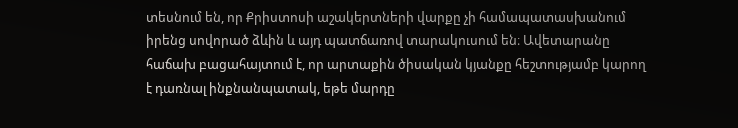տեսնում են, որ Քրիստոսի աշակերտների վարքը չի համապատասխանում իրենց սովորած ձևին և այդ պատճառով տարակուսում են։ Ավետարանը հաճախ բացահայտում է, որ արտաքին ծիսական կյանքը հեշտությամբ կարող է դառնալ ինքնանպատակ, եթե մարդը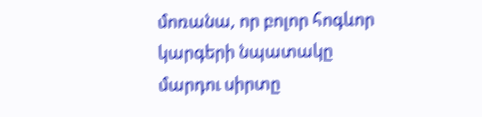մոռանա, որ բոլոր հոգևոր կարգերի նպատակը մարդու սիրտը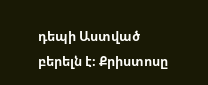դեպի Աստված բերելն է։ Քրիստոսը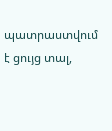պատրաստվում է ցույց տալ,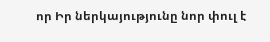որ Իր ներկայությունը նոր փուլ է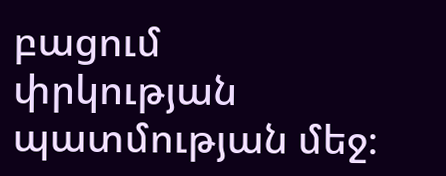բացում փրկության պատմության մեջ։